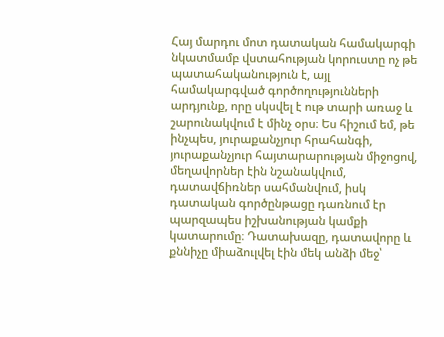Հայ մարդու մոտ դատական համակարգի նկատմամբ վստահության կորուստը ոչ թե պատահականություն է, այլ համակարգված գործողությունների արդյունք, որը սկսվել է ութ տարի առաջ և շարունակվում է մինչ օրս։ Ես հիշում եմ, թե ինչպես, յուրաքանչյուր հրահանգի, յուրաքանչյուր հայտարարության միջոցով, մեղավորներ էին նշանակվում, դատավճիռներ սահմանվում, իսկ դատական գործընթացը դառնում էր պարզապես իշխանության կամքի կատարումը։ Դատախազը, դատավորը և քննիչը միաձուլվել էին մեկ անձի մեջ՝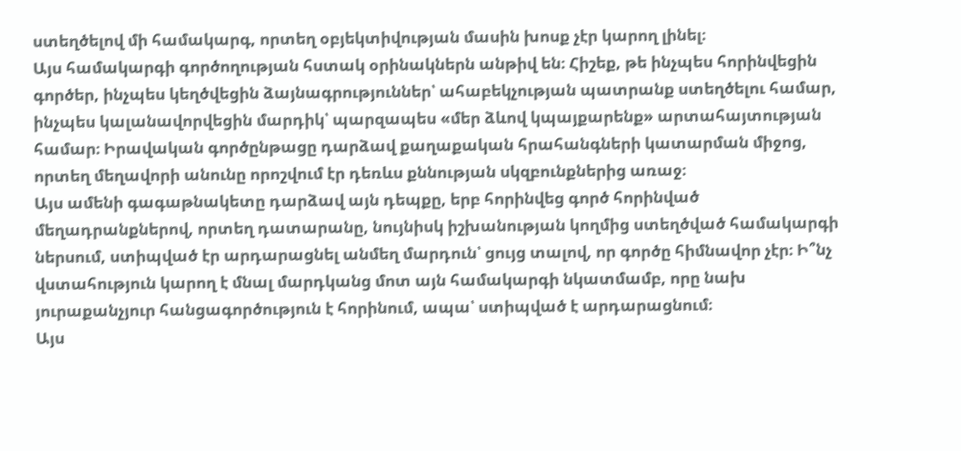ստեղծելով մի համակարգ, որտեղ օբյեկտիվության մասին խոսք չէր կարող լինել։
Այս համակարգի գործողության հստակ օրինակներն անթիվ են։ Հիշեք, թե ինչպես հորինվեցին գործեր, ինչպես կեղծվեցին ձայնագրություններ՝ ահաբեկչության պատրանք ստեղծելու համար, ինչպես կալանավորվեցին մարդիկ՝ պարզապես «մեր ձևով կպայքարենք» արտահայտության համար։ Իրավական գործընթացը դարձավ քաղաքական հրահանգների կատարման միջոց, որտեղ մեղավորի անունը որոշվում էր դեռևս քննության սկզբունքներից առաջ։
Այս ամենի գագաթնակետը դարձավ այն դեպքը, երբ հորինվեց գործ հորինված մեղադրանքներով, որտեղ դատարանը, նույնիսկ իշխանության կողմից ստեղծված համակարգի ներսում, ստիպված էր արդարացնել անմեղ մարդուն՝ ցույց տալով, որ գործը հիմնավոր չէր։ Ի՞նչ վստահություն կարող է մնալ մարդկանց մոտ այն համակարգի նկատմամբ, որը նախ յուրաքանչյուր հանցագործություն է հորինում, ապա՝ ստիպված է արդարացնում։
Այս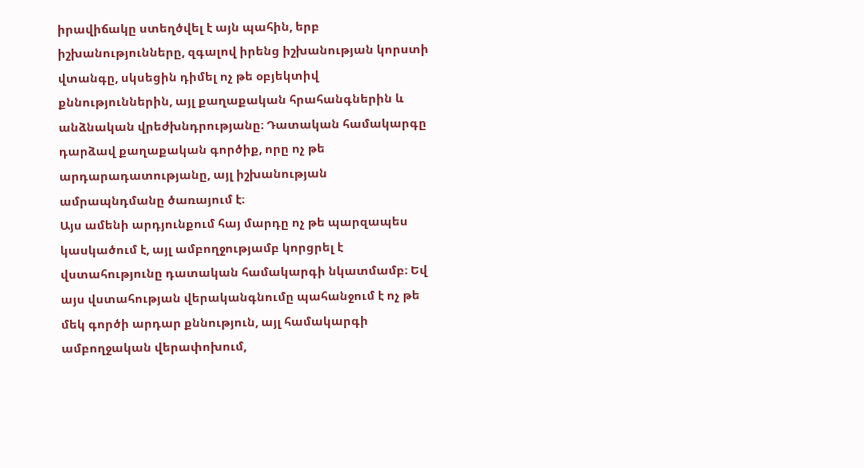իրավիճակը ստեղծվել է այն պահին, երբ իշխանությունները, զգալով իրենց իշխանության կորստի վտանգը, սկսեցին դիմել ոչ թե օբյեկտիվ քննություններին, այլ քաղաքական հրահանգներին և անձնական վրեժխնդրությանը։ Դատական համակարգը դարձավ քաղաքական գործիք, որը ոչ թե արդարադատությանը, այլ իշխանության ամրապնդմանը ծառայում է։
Այս ամենի արդյունքում հայ մարդը ոչ թե պարզապես կասկածում է, այլ ամբողջությամբ կորցրել է վստահությունը դատական համակարգի նկատմամբ։ Եվ այս վստահության վերականգնումը պահանջում է ոչ թե մեկ գործի արդար քննություն, այլ համակարգի ամբողջական վերափոխում,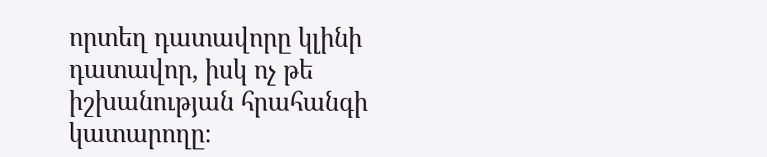որտեղ դատավորը կլինի դատավոր, իսկ ոչ թե իշխանության հրահանգի կատարողը։